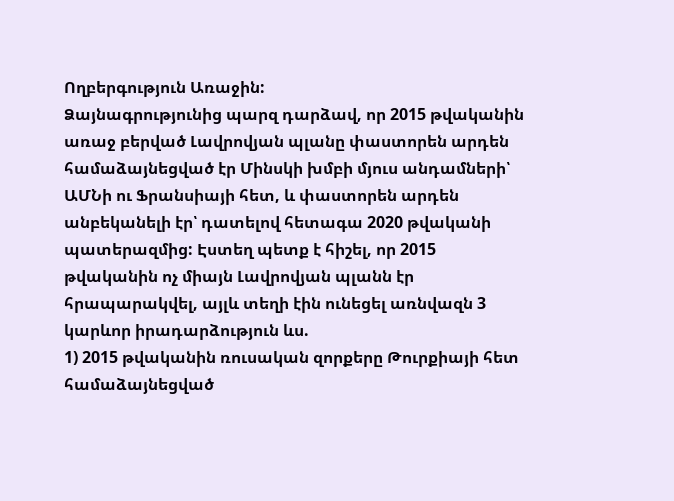Ողբերգություն Առաջին:
Ձայնագրությունից պարզ դարձավ, որ 2015 թվականին առաջ բերված Լավրովյան պլանը փաստորեն արդեն համաձայնեցված էր Մինսկի խմբի մյուս անդամների՝ ԱՄՆի ու Ֆրանսիայի հետ, և փաստորեն արդեն անբեկանելի էր՝ դատելով հետագա 2020 թվականի պատերազմից: Էստեղ պետք է հիշել, որ 2015 թվականին ոչ միայն Լավրովյան պլանն էր հրապարակվել, այլև տեղի էին ունեցել առնվազն 3 կարևոր իրադարձություն ևս.
1) 2015 թվականին ռուսական զորքերը Թուրքիայի հետ համաձայնեցված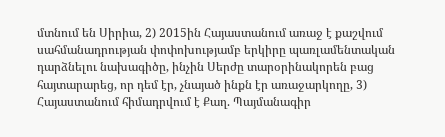մտնում են Սիրիա, 2) 2015ին Հայաստանում առաջ է քաշվում սահմանադրության փոփոխությամբ երկիրը պառլամենտական դարձնելու նախագիծը, ինչին Սերժը տարօրինակորեն բաց հայտարարեց, որ դեմ էր, չնայած ինքն էր առաջարկողը, 3) Հայաստանում հիմադրվում է Քաղ. Պայմանագիր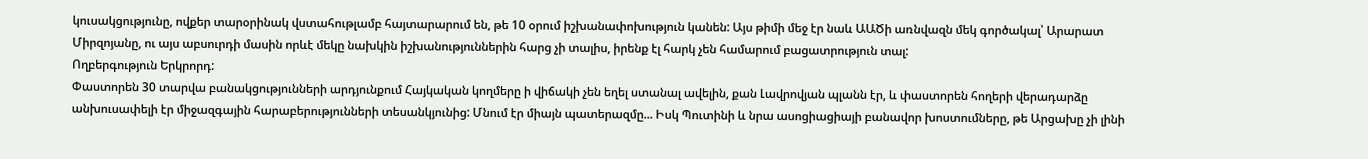կուսակցությունը, ովքեր տարօրինակ վստահութլամբ հայտարարում են, թե 10 օրում իշխանափոխություն կանեն: Այս թիմի մեջ էր նաև ԱԱԾի առնվազն մեկ գործակալ՝ Արարատ Միրզոյանը, ու այս աբսուրդի մասին որևէ մեկը նախկին իշխանություններին հարց չի տալիս, իրենք էլ հարկ չեն համարում բացատրություն տալ:
Ողբերգություն Երկրորդ:
Փաստորեն 30 տարվա բանակցությունների արդյունքում Հայկական կողմերը ի վիճակի չեն եղել ստանալ ավելին, քան Լավրովյան պլանն էր, և փաստորեն հողերի վերադարձը անխուսափելի էր միջազգային հարաբերությունների տեսանկյունից: Մնում էր միայն պատերազմը... Իսկ Պուտինի և նրա ասոցիացիայի բանավոր խոստումները, թե Արցախը չի լինի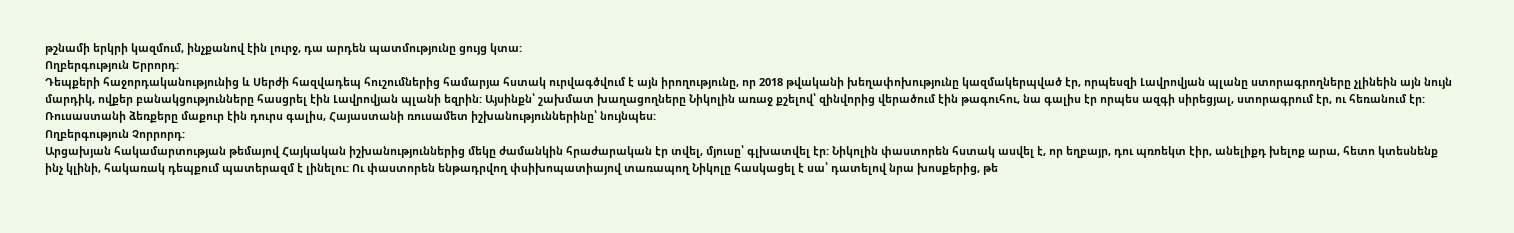թշնամի երկրի կազմում, ինչքանով էին լուրջ, դա արդեն պատմությունը ցույց կտա:
Ողբերգություն Երրորդ:
Դեպքերի հաջորդականությունից և Սերժի հազվադեպ հուշումներից համարյա հստակ ուրվագծվում է այն իրողությունը, որ 2018 թվականի խեղափոխությունը կազմակերպված էր, որպեսզի Լավրովյան պլանը ստորագրողները չլինեին այն նույն մարդիկ, ովքեր բանակցությունները հասցրել էին Լավրովյան պլանի եզրին: Այսինքն՝ շախմատ խաղացողները Նիկոլին առաջ քշելով՝ զինվորից վերածում էին թագուհու, նա գալիս էր որպես ազգի սիրեցյալ, ստորագրում էր, ու հեռանում էր: Ռուսաստանի ձեռքերը մաքուր էին դուրս գալիս, Հայաստանի ռուսամետ իշխանություններինը՝ նույնպես:
Ողբերգություն Չորրորդ:
Արցախյան հակամարտության թեմայով Հայկական իշխանություններից մեկը ժամանկին հրաժարական էր տվել, մյուսը՝ գլխատվել էր: Նիկոլին փաստորեն հստակ ասվել է, որ եղբայր, դու պռոեկտ էիր, անելիքդ խելոք արա, հետո կտեսնենք ինչ կլինի, հակառակ դեպքում պատերազմ է լինելու: Ու փաստորեն ենթադրվող փսիխոպատիայով տառապող Նիկոլը հասկացել է սա՝ դատելով նրա խոսքերից, թե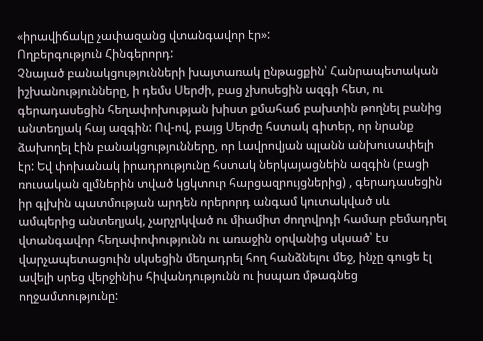«իրավիճակը չափազանց վտանգավոր էր»:
Ողբերգություն Հինգերորդ:
Չնայած բանակցությունների խայտառակ ընթացքին՝ Հանրապետական իշխանությունները, ի դեմս Սերժի, բաց չխոսեցին ազգի հետ, ու գերադասեցին հեղափոխության խիստ քմահաճ բախտին թողնել բանից անտեղյակ հայ ազգին: Ով-ով, բայց Սերժը հստակ գիտեր, որ նրանք ձախողել էին բանակցությունները, որ Լավրովյան պլանն անխուսափելի էր: Եվ փոխանակ իրադրությունը հստակ ներկայացնեին ազգին (բացի ռուսական զլմներին տված կցկտուր հարցազրույցներից) , գերադասեցին իր գլխին պատմության արդեն որերորդ անգամ կուտակված սև ամպերից անտեղյակ, չարչրկված ու միամիտ ժողովրդի համար բեմադրել վտանգավոր հեղափոփությունն ու առաջին օրվանից սկսած՝ էս վարչապետացուին սկսեցին մեղադրել հող հանձնելու մեջ, ինչը գուցե էլ ավելի սրեց վերջինիս հիվանդությունն ու իսպառ մթագնեց ողջամտությունը: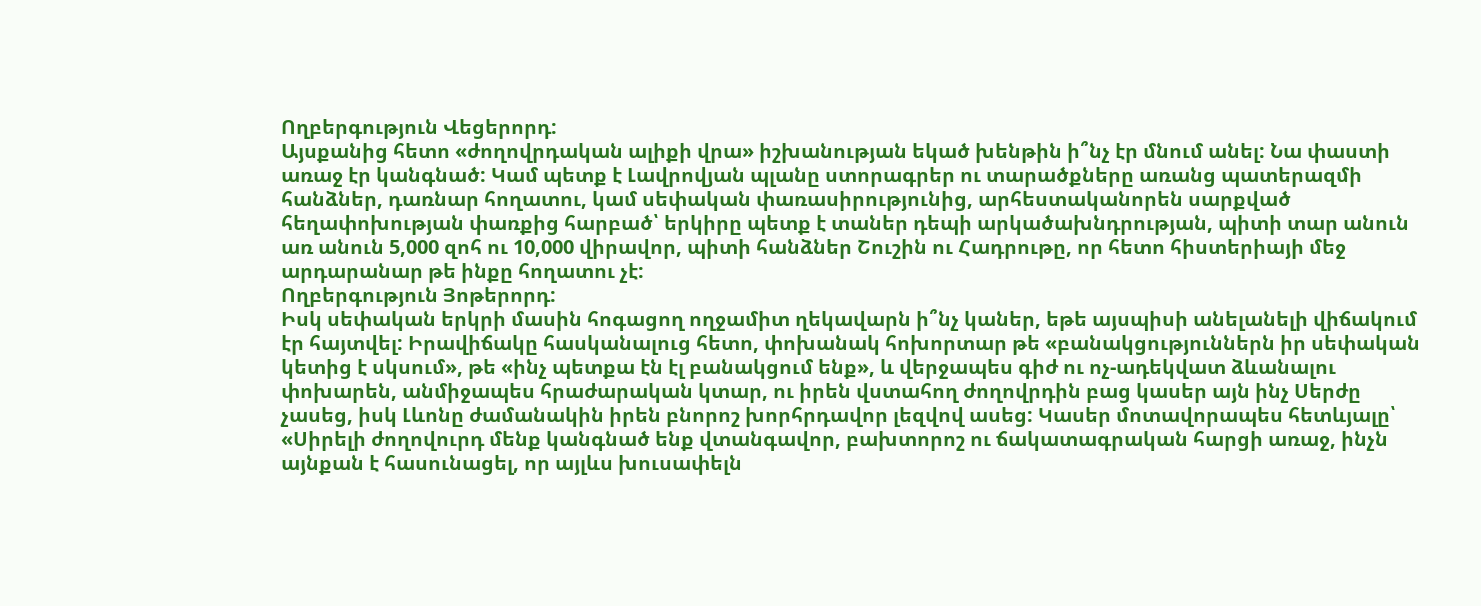Ողբերգություն Վեցերորդ:
Այսքանից հետո «ժողովրդական ալիքի վրա» իշխանության եկած խենթին ի՞նչ էր մնում անել: Նա փաստի առաջ էր կանգնած: Կամ պետք է Լավրովյան պլանը ստորագրեր ու տարածքները առանց պատերազմի հանձներ, դառնար հողատու, կամ սեփական փառասիրությունից, արհեստականորեն սարքված հեղափոխության փառքից հարբած՝ երկիրը պետք է տաներ դեպի արկածախնդրության, պիտի տար անուն առ անուն 5,000 զոհ ու 10,000 վիրավոր, պիտի հանձներ Շուշին ու Հադրութը, որ հետո հիստերիայի մեջ արդարանար թե ինքը հողատու չէ:
Ողբերգություն Յոթերորդ:
Իսկ սեփական երկրի մասին հոգացող ողջամիտ ղեկավարն ի՞նչ կաներ, եթե այսպիսի անելանելի վիճակում էր հայտվել: Իրավիճակը հասկանալուց հետո, փոխանակ հոխորտար թե «բանակցություններն իր սեփական կետից է սկսում», թե «ինչ պետքա էն էլ բանակցում ենք», և վերջապես գիժ ու ոչ-ադեկվատ ձևանալու փոխարեն, անմիջապես հրաժարական կտար, ու իրեն վստահող ժողովրդին բաց կասեր այն ինչ Սերժը չասեց, իսկ Լևոնը ժամանակին իրեն բնորոշ խորհրդավոր լեզվով ասեց: Կասեր մոտավորապես հետևյալը՝
«Սիրելի ժողովուրդ մենք կանգնած ենք վտանգավոր, բախտորոշ ու ճակատագրական հարցի առաջ, ինչն այնքան է հասունացել, որ այլևս խուսափելն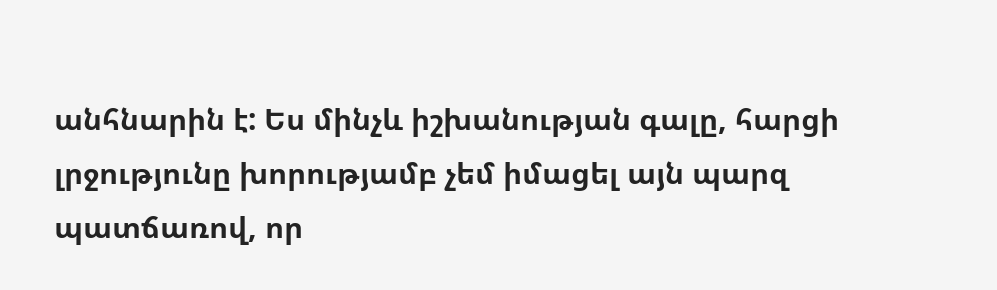անհնարին է: Ես մինչև իշխանության գալը, հարցի լրջությունը խորությամբ չեմ իմացել այն պարզ պատճառով, որ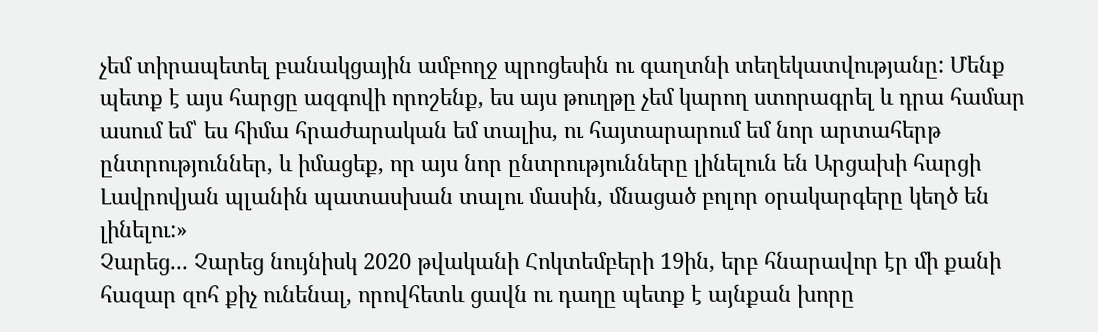չեմ տիրապետել բանակցային ամբողջ պրոցեսին ու գաղտնի տեղեկատվությանը: Մենք պետք է այս հարցը ազգովի որոշենք, ես այս թուղթը չեմ կարող ստորագրել և դրա համար ասում եմ՝ ես հիմա հրաժարական եմ տալիս, ու հայտարարում եմ նոր արտահերթ ընտրություններ, և իմացեք, որ այս նոր ընտրությունները լինելուն են Արցախի հարցի Լավրովյան պլանին պատասխան տալու մասին, մնացած բոլոր օրակարգերը կեղծ են լինելու:»
Չարեց... Չարեց նույնիսկ 2020 թվականի Հոկտեմբերի 19ին, երբ հնարավոր էր մի քանի հազար զոհ քիչ ունենալ, որովհետև ցավն ու դաղը պետք է այնքան խորը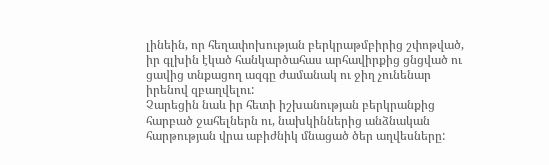լինեին, որ հեղափոխության բերկրաթմբիրից շփոթված, իր գլխին էկած հանկարծահաս արհավիրքից ցնցված ու ցավից տնքացող ազգը ժամանակ ու ջիղ չունենար իրենով զբաղվելու:
Չարեցին նաև իր հետի իշխանության բերկրանքից հարբած ջահելներն ու, նախկիններից անձնական հարթության վրա աբիժնիկ մնացած ծեր աղվեսները: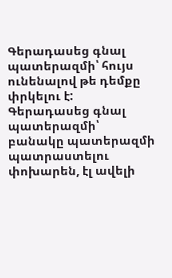Գերադասեց գնալ պատերազմի՝ հույս ունենալով թե դեմքը փրկելու է: Գերադասեց գնալ պատերազմի՝ բանակը պատերազմի պատրաստելու փոխարեն, էլ ավելի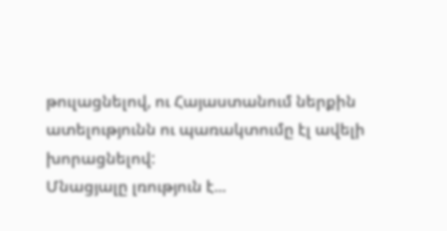թուլացնելով, ու Հայաստանում ներքին ատելությունն ու պառակտումը էլ ավելի խորացնելով:
Մնացյալը լռություն է...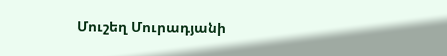Մուշեղ Մուրադյանի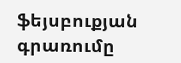ֆեյսբուքյան գրառումը